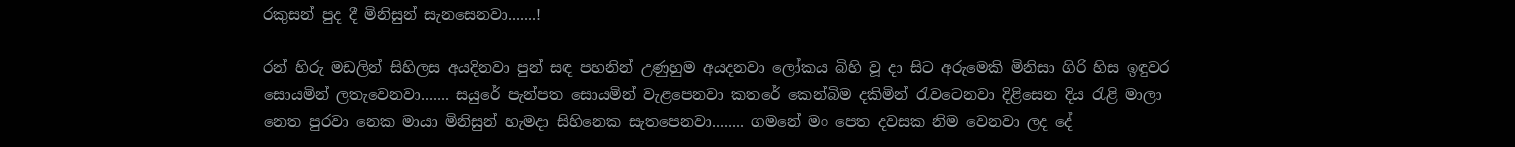රකුසන් පුද දී මිනිසුන් සැනසෙනවා.......!

රන් හිරු මඩලින් සිහිලස අයදිනවා පුන් සඳ පහනින් උණුහුම අයදනවා ලෝකය බිහි වූ දා සිට අරුමෙකි මිනිසා ගිරි හිස ඉඳුවර සොයමින් ලතැවෙනවා....... සයුරේ පැන්පත සොයමින් වැළපෙනවා කතරේ කෙන්බිම දකිමින් රැවටෙනවා දිළිසෙන දිය රැළි මාලා නෙත පුරවා නෙක මායා මිනිසුන් හැමදා සිහිනෙක සැතපෙනවා........ ගමනේ මං පෙත දවසක නිම වෙනවා ලද දේ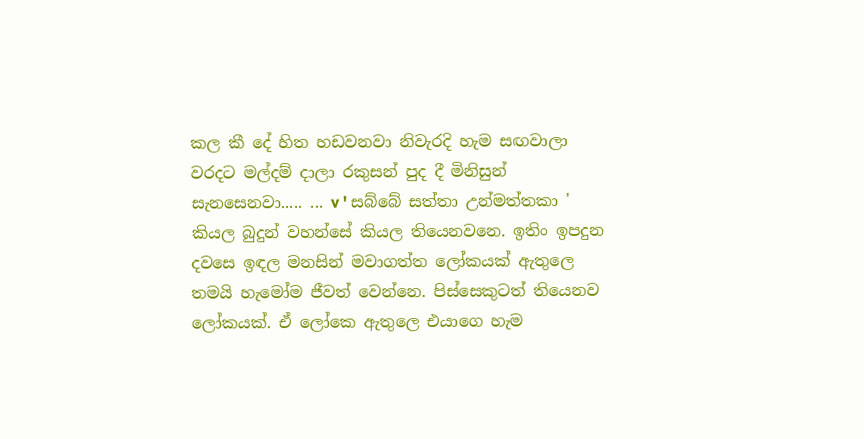කල කී දේ හිත හඩවනවා නිවැරදි හැම සඟවාලා වරදට මල්දම් දාලා රකුසන් පුද දී මිනිසුන් සැනසෙනවා..... ... v ' සබ්බේ සත්තා උන්මත්තකා ' කියල බුදුන් වහන්සේ කියල තියෙනවනෙ. ඉතිං ඉපදුන දවසෙ ඉඳල මනසින් මවාගත්ත ලෝකයක් ඇතුලෙ තමයි හැමෝම ජීවත් වෙන්නෙ. පිස්සෙකුටත් තියෙනව ලෝකයක්. ඒ ලෝකෙ ඇතුලෙ එයාගෙ හැම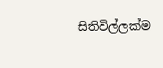සිතිවිල්ලක්ම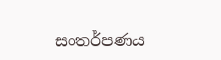සංතර්පණය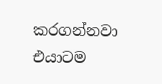කරගන්නවා එයාටම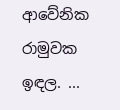ආවේනික රාමුවක ඉඳල. ...